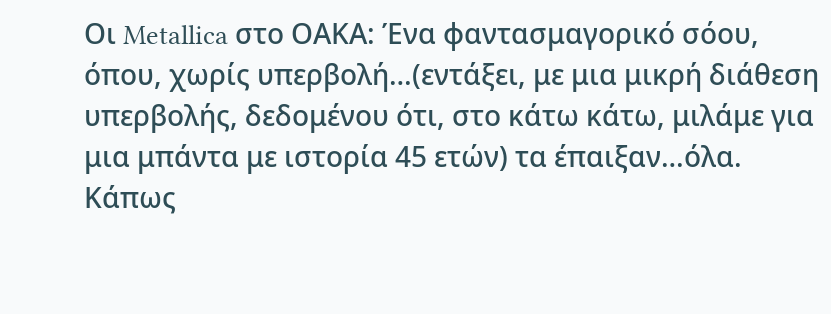Οι Metallica στο ΟΑΚΑ: Ένα φαντασμαγορικό σόου, όπου, χωρίς υπερβολή…(εντάξει, με μια μικρή διάθεση υπερβολής, δεδομένου ότι, στο κάτω κάτω, μιλάμε για μια μπάντα με ιστορία 45 ετών) τα έπαιξαν…όλα. Κάπως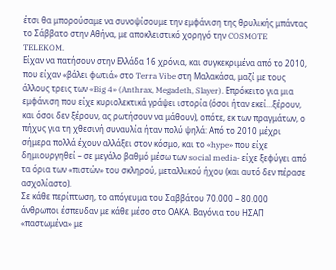έτσι θα μπορούσαμε να συνοψίσουμε την εμφάνιση της θρυλικής μπάντας το Σάββατο στην Αθήνα, με αποκλειστικό χορηγό την COSMOTE TELEKOM.
Είχαν να πατήσουν στην Ελλάδα 16 χρόνια, και συγκεκριμένα από το 2010, που είχαν «βάλει φωτιά» στο Terra Vibe στη Μαλακάσα, μαζί με τους άλλους τρεις των «Big 4» (Anthrax, Megadeth, Slayer). Επρόκειτο για μια εμφάνιση που είχε κυριολεκτικά γράψει ιστορία (όσοι ήταν εκεί…ξέρουν, και όσοι δεν ξέρουν, ας ρωτήσουν να μάθουν), οπότε, εκ των πραγμάτων, ο πήχυς για τη χθεσινή συναυλία ήταν πολύ ψηλά: Από το 2010 μέχρι σήμερα πολλά έχουν αλλάξει στον κόσμο, και το «hype» που είχε δημιουργηθεί – σε μεγάλο βαθμό μέσω των social media- είχε ξεφύγει από τα όρια των «πιστών» του σκληρού, μεταλλικού ήχου (και αυτό δεν πέρασε ασχολίαστο).
Σε κάθε περίπτωση, το απόγευμα του Σαββάτου 70.000 – 80.000 άνθρωποι έσπευδαν με κάθε μέσο στο ΟΑΚΑ. Βαγόνια του ΗΣΑΠ «παστωμένα» με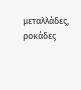μεταλλάδες, ροκάδες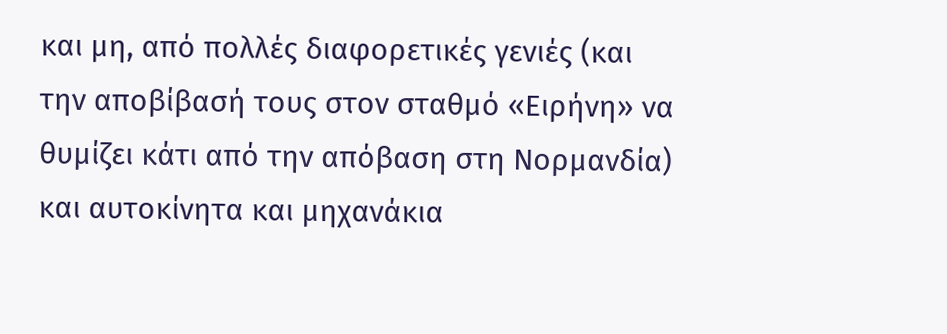και μη, από πολλές διαφορετικές γενιές (και την αποβίβασή τους στον σταθμό «Ειρήνη» να θυμίζει κάτι από την απόβαση στη Νορμανδία) και αυτοκίνητα και μηχανάκια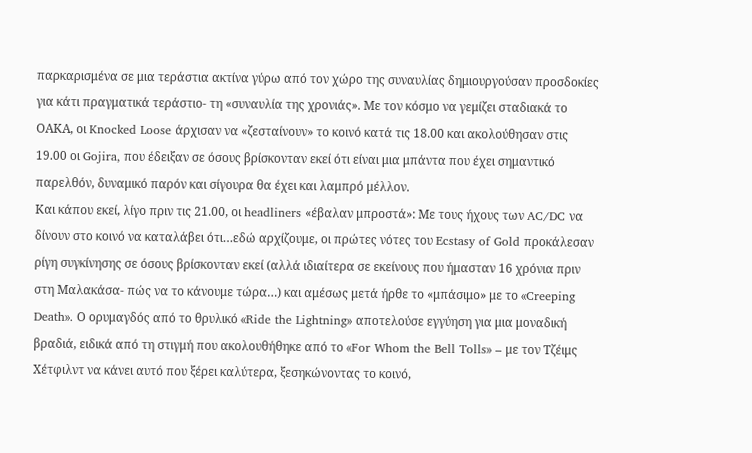παρκαρισμένα σε μια τεράστια ακτίνα γύρω από τον χώρο της συναυλίας δημιουργούσαν προσδοκίες για κάτι πραγματικά τεράστιο- τη «συναυλία της χρονιάς». Με τον κόσμο να γεμίζει σταδιακά το ΟΑΚΑ, οι Knocked Loose άρχισαν να «ζεσταίνουν» το κοινό κατά τις 18.00 και ακολούθησαν στις 19.00 οι Gojira, που έδειξαν σε όσους βρίσκονταν εκεί ότι είναι μια μπάντα που έχει σημαντικό παρελθόν, δυναμικό παρόν και σίγουρα θα έχει και λαμπρό μέλλον.
Και κάπου εκεί, λίγο πριν τις 21.00, οι headliners «έβαλαν μπροστά»: Με τους ήχους των AC/DC να δίνουν στο κοινό να καταλάβει ότι…εδώ αρχίζουμε, οι πρώτες νότες του Ecstasy of Gold προκάλεσαν ρίγη συγκίνησης σε όσους βρίσκονταν εκεί (αλλά ιδιαίτερα σε εκείνους που ήμασταν 16 χρόνια πριν στη Μαλακάσα- πώς να το κάνουμε τώρα…) και αμέσως μετά ήρθε το «μπάσιμο» με το «Creeping Death». Ο ορυμαγδός από το θρυλικό «Ride the Lightning» αποτελούσε εγγύηση για μια μοναδική βραδιά, ειδικά από τη στιγμή που ακολουθήθηκε από το «For Whom the Bell Tolls» – με τον Τζέιμς Χέτφιλντ να κάνει αυτό που ξέρει καλύτερα, ξεσηκώνοντας το κοινό,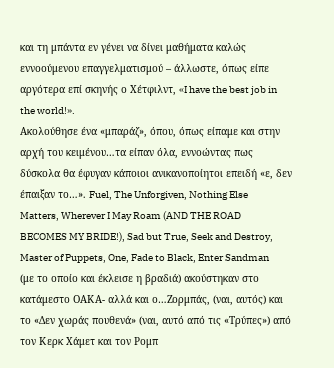και τη μπάντα εν γένει να δίνει μαθήματα καλώς εννοούμενου επαγγελματισμού – άλλωστε, όπως είπε αργότερα επί σκηνής ο Χέτφιλντ, «I have the best job in the world!».
Ακολούθησε ένα «μπαράζ», όπου, όπως είπαμε και στην αρχή του κειμένου…τα είπαν όλα, εννοώντας πως δύσκολα θα έφυγαν κάποιοι ανικανοποίητοι επειδή «ε, δεν έπαιξαν το…». Fuel, The Unforgiven, Nothing Else Matters, Wherever I May Roam (AND THE ROAD BECOMES MY BRIDE!), Sad but True, Seek and Destroy, Master of Puppets, One, Fade to Black, Enter Sandman (με το οποίο και έκλεισε η βραδιά) ακούστηκαν στο κατάμεστο ΟΑΚΑ- αλλά και ο…Ζορμπάς, (ναι, αυτός) και το «Δεν χωράς πουθενά» (ναι, αυτό από τις «Τρύπες») από τον Κερκ Χάμετ και τον Ρομπ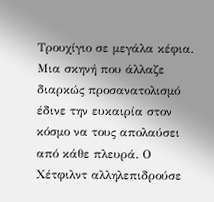Τρουχίγιο σε μεγάλα κέφια. Μια σκηνή που άλλαζε διαρκώς προσανατολισμό έδινε την ευκαιρία στον κόσμο να τους απολαύσει από κάθε πλευρά. Ο Χέτφιλντ αλληλεπιδρούσε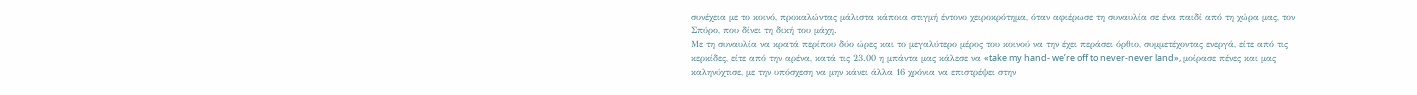συνέχεια με το κοινό, προκαλώντας μάλιστα κάποια στιγμή έντονο χειροκρότημα, όταν αφιέρωσε τη συναυλία σε ένα παιδί από τη χώρα μας, τον Σπύρο, που δίνει τη δική του μάχη.
Με τη συναυλία να κρατά περίπου δύο ώρες και το μεγαλύτερο μέρος του κοινού να την έχει περάσει όρθιο, συμμετέχοντας ενεργά, είτε από τις κερκίδες, είτε από την αρένα, κατά τις 23.00 η μπάντα μας κάλεσε να «take my hand- we’re off to never-never land», μοίρασε πένες και μας καληνύχτισε, με την υπόσχεση να μην κάνει άλλα 16 χρόνια να επιστρέψει στην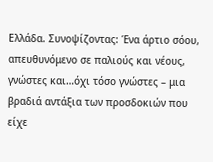Ελλάδα. Συνοψίζοντας: Ένα άρτιο σόου, απευθυνόμενο σε παλιούς και νέους, γνώστες και…όχι τόσο γνώστες – μια βραδιά αντάξια των προσδοκιών που είχε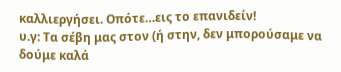καλλιεργήσει. Οπότε…εις το επανιδείν!
υ.γ: Τα σέβη μας στον (ή στην, δεν μπορούσαμε να δούμε καλά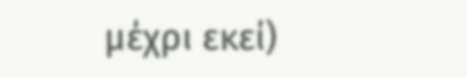μέχρι εκεί)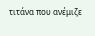τιτάνα που ανέμιζε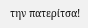την πατερίτσα!